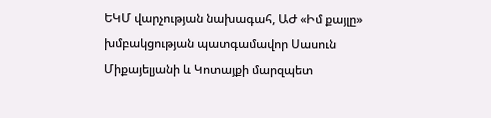ԵԿՄ վարչության նախագահ, ԱԺ «Իմ քայլը» խմբակցության պատգամավոր Սասուն Միքայելյանի և Կոտայքի մարզպետ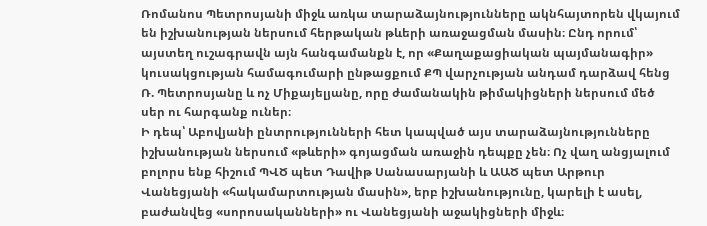Ռոմանոս Պետրոսյանի միջև առկա տարաձայնությունները ակնհայտորեն վկայում են իշխանության ներսում հերթական թևերի առաջացման մասին։ Ընդ որում՝ այստեղ ուշագրավն այն հանգամանքն է, որ «Քաղաքացիական պայմանագիր» կուսակցության համագումարի ընթացքում ՔՊ վարչության անդամ դարձավ հենց Ռ. Պետրոսյանը և ոչ Միքայելյանը, որը ժամանակին թիմակիցների ներսում մեծ սեր ու հարգանք ուներ։
Ի դեպ՝ Աբովյանի ընտրությունների հետ կապված այս տարաձայնությունները իշխանության ներսում «թևերի» գոյացման առաջին դեպքը չեն։ Ոչ վաղ անցյալում բոլորս ենք հիշում ՊՎԾ պետ Դավիթ Սանասարյանի և ԱԱԾ պետ Արթուր Վանեցյանի «հակամարտության մասին», երբ իշխանությունը, կարելի է ասել, բաժանվեց «սորոսականների» ու Վանեցյանի աջակիցների միջև։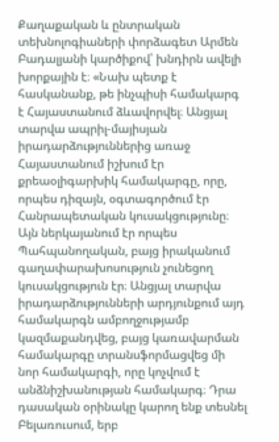Քաղաքական և ընտրական տեխնոլոգիաների փորձագետ Արմեն Բադալյանի կարծիքով՝ խնդիրն ավելի խորքային է։ «Նախ պետք է հասկանանք, թե ինչպիսի համակարգ է Հայաստանում ձևավորվել։ Անցյալ տարվա ապրիլ-մայիսյան իրադարձություններից առաջ Հայաստանում իշխում էր քրեաօլիգարխիկ համակարգը, որը, որպես դիզայն, օգտագործում էր Հանրապետական կուսակցությունը։ Այն ներկայանում էր որպես Պահպանողական, բայց իրականում գաղափարախոսություն չունեցող կուսակցություն էր։ Անցյալ տարվա իրադարձությունների արդյունքում այդ համակարգն ամբողջությամբ կազմաքանդվեց, բայց կառավարման համակարգը տրանսֆորմացվեց մի նոր համակարգի, որը կոչվում է անձնիշխանության համակարգ։ Դրա դասական օրինակը կարող ենք տեսնել Բելառուսում, երբ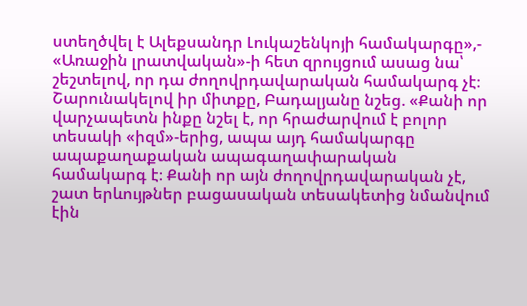ստեղծվել է Ալեքսանդր Լուկաշենկոյի համակարգը»,- «Առաջին լրատվական»-ի հետ զրույցում ասաց նա՝ շեշտելով, որ դա ժողովրդավարական համակարգ չէ։
Շարունակելով իր միտքը, Բադալյանը նշեց. «Քանի որ վարչապետն ինքը նշել է, որ հրաժարվում է բոլոր տեսակի «իզմ»-երից, ապա այդ համակարգը ապաքաղաքական ապագաղափարական համակարգ է։ Քանի որ այն ժողովրդավարական չէ, շատ երևույթներ բացասական տեսակետից նմանվում էին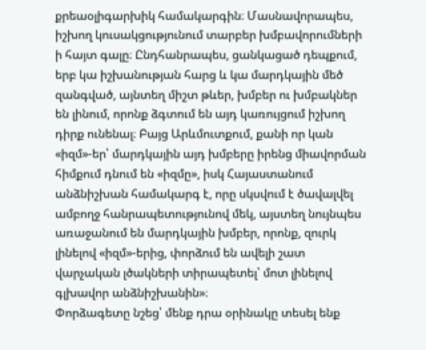քրեաօլիգարխիկ համակարգին։ Մասնավորապես, իշխող կուսակցությունում տարբեր խմբավորումների ի հայտ գալը։ Ընդհանրապես, ցանկացած դեպքում, երբ կա իշխանության հարց և կա մարդկային մեծ զանգված, այնտեղ միշտ թևեր, խմբեր ու խմբակներ են լինում, որոնք ձգտում են այդ կառույցում իշխող դիրք ունենալ։ Բայց Արևմուտքում, քանի որ կան «իզմ»-եր՝ մարդկային այդ խմբերը իրենց միավորման հիմքում դնում են «իզմը», իսկ Հայաստանում անձնիշխան համակարգ է, որը սկսվում է ծավալվել ամբողջ հանրապետությունով մեկ, այստեղ նույնպես առաջանում են մարդկային խմբեր, որոնք, զուրկ լինելով «իզմ»-երից, փորձում են ավելի շատ վարչական լծակների տիրապետել՝ մոտ լինելով գլխավոր անձնիշխանին»։
Փորձագետը նշեց՝ մենք դրա օրինակը տեսել ենք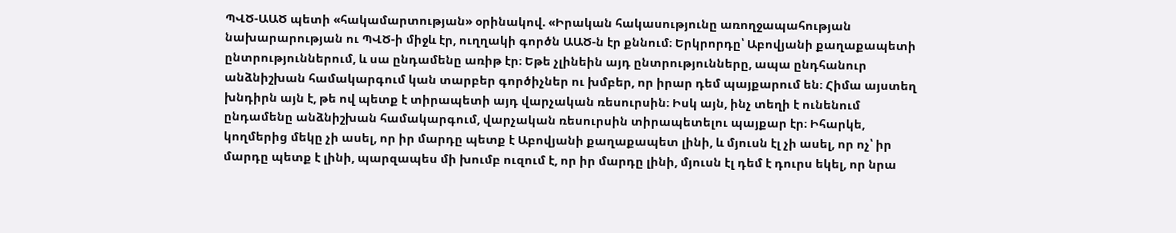ՊՎԾ-ԱԱԾ պետի «հակամարտության» օրինակով. «Իրական հակասությունը առողջապահության նախարարության ու ՊՎԾ-ի միջև էր, ուղղակի գործն ԱԱԾ-ն էր քննում։ Երկրորդը՝ Աբովյանի քաղաքապետի ընտրություններում, և սա ընդամենը առիթ էր։ Եթե չլինեին այդ ընտրությունները, ապա ընդհանուր անձնիշխան համակարգում կան տարբեր գործիչներ ու խմբեր, որ իրար դեմ պայքարում են։ Հիմա այստեղ խնդիրն այն է, թե ով պետք է տիրապետի այդ վարչական ռեսուրսին։ Իսկ այն, ինչ տեղի է ունենում ընդամենը անձնիշխան համակարգում, վարչական ռեսուրսին տիրապետելու պայքար էր։ Իհարկե, կողմերից մեկը չի ասել, որ իր մարդը պետք է Աբովյանի քաղաքապետ լինի, և մյուսն էլ չի ասել, որ ոչ՝ իր մարդը պետք է լինի, պարզապես մի խումբ ուզում է, որ իր մարդը լինի, մյուսն էլ դեմ է դուրս եկել, որ նրա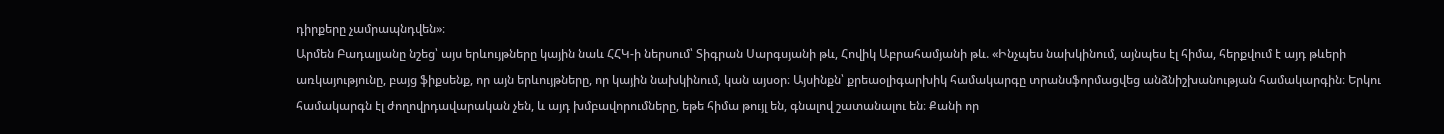դիրքերը չամրապնդվեն»։
Արմեն Բադալյանը նշեց՝ այս երևույթները կային նաև ՀՀԿ-ի ներսում՝ Տիգրան Սարգսյանի թև, Հովիկ Աբրահամյանի թև. «Ինչպես նախկինում, այնպես էլ հիմա, հերքվում է այդ թևերի առկայությունը, բայց ֆիքսենք, որ այն երևույթները, որ կային նախկինում, կան այսօր։ Այսինքն՝ քրեաօլիգարխիկ համակարգը տրանսֆորմացվեց անձնիշխանության համակարգին։ Երկու համակարգն էլ ժողովրդավարական չեն, և այդ խմբավորումները, եթե հիմա թույլ են, գնալով շատանալու են։ Քանի որ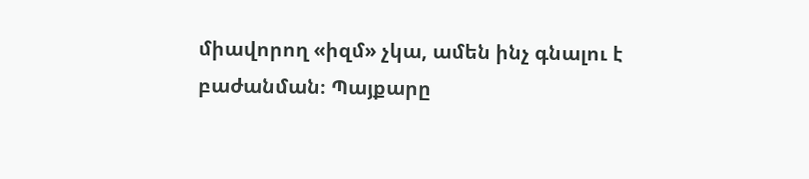միավորող «իզմ» չկա, ամեն ինչ գնալու է բաժանման։ Պայքարը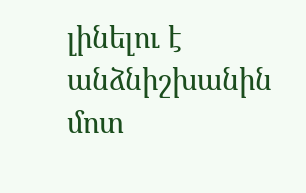լինելու է անձնիշխանին մոտ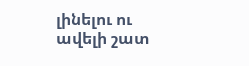լինելու ու ավելի շատ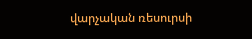վարչական ռեսուրսի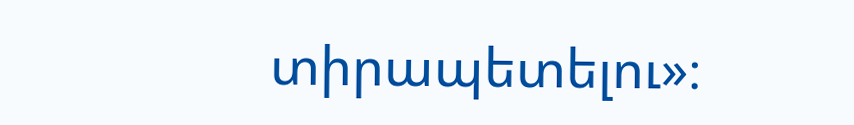տիրապետելու»։